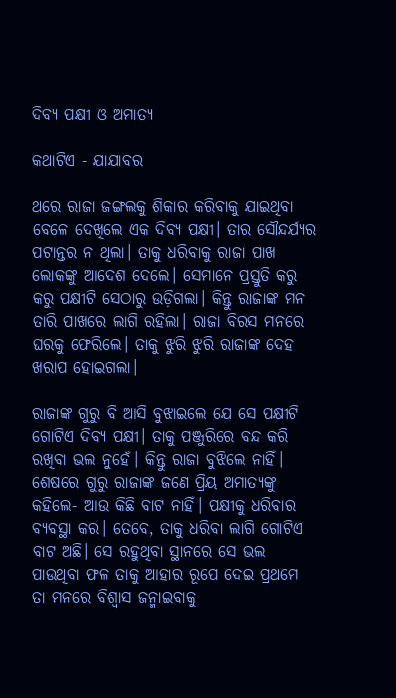ଦିବ୍ୟ ପକ୍ଷୀ ଓ ଅମାତ୍ୟ

କଥାଟିଏ - ଯାଯାବର

ଥରେ ରାଜା ଜଙ୍ଗଲକୁ ଶିକାର କରିବାକୁ ଯାଇଥିବା ବେଳେ ଦେଖିଲେ ଏକ ଦିବ୍ୟ ପକ୍ଷୀ। ତାର ସୌନ୍ଦର୍ଯ୍ୟର ପଟାନ୍ତର ନ ଥିଲା। ତାକୁ ଧରିବାକୁ ରାଜା ପାଖ ଲୋକଙ୍କୁ ଆଦେଶ ଦେଲେ। ସେମାନେ ପ୍ରସ୍ତୁତି କରୁ କରୁ ପକ୍ଷୀଟି ସେଠାରୁ ଉଡ଼ିଗଲା। କିନ୍ତୁ ରାଜାଙ୍କ ମନ ତାରି ପାଖରେ ଲାଗି ରହିଲା। ରାଜା ବିରସ ମନରେ ଘରକୁ ଫେରିଲେ। ତାକୁ ଝୁରି ଝୁରି ରାଜାଙ୍କ ଦେହ ଖରାପ ହୋଇଗଲା।

ରାଜାଙ୍କ ଗୁରୁ ବି ଆସି ବୁଝାଇଲେ ଯେ ସେ ପକ୍ଷୀଟି ଗୋଟିଏ ଦିବ୍ୟ ପକ୍ଷୀ। ତାକୁ ପଞ୍ଜୁରିରେ ବନ୍ଦ କରି ରଖିବା ଭଲ ନୁହେଁ। କିନ୍ତୁ ରାଜା ବୁଝିଲେ ନାହିଁ। ଶେଷରେ ଗୁରୁ ରାଜାଙ୍କ ଜଣେ ପ୍ରିୟ ଅମାତ୍ୟଙ୍କୁ କହିଲେ- ଆଉ କିଛି ବାଟ ନାହିଁ। ପକ୍ଷୀକୁ ଧରିବାର ବ୍ୟବସ୍ଥା କର। ତେବେ, ତାକୁ ଧରିବା ଲାଗି ଗୋଟିଏ ବାଟ ଅଛି। ସେ ରହୁଥିବା ସ୍ଥାନରେ ସେ ଭଲ ପାଉଥିବା ଫଳ ତାକୁ ଆହାର ରୂପେ ଦେଇ ପ୍ରଥମେ ତା ମନରେ ବିଶ୍ବାସ ଜନ୍ମାଇବାକୁ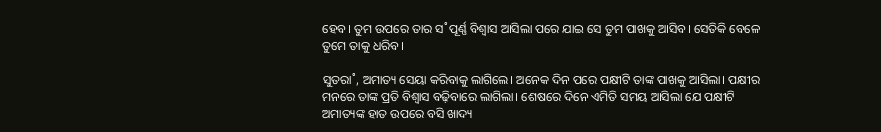ହେବ। ତୁମ ଉପରେ ତାର ସ˚ପୂର୍ଣ୍ଣ ବିଶ୍ବାସ ଆସିଲା ପରେ ଯାଇ ସେ ତୁମ ପାଖକୁ ଆସିବ। ସେତିକି ବେଳେ ତୁମେ ତାକୁ ଧରିବ।

ସୁତରା˚, ଅମାତ୍ୟ ସେୟା କରିବାକୁ ଲାଗିଲେ। ଅନେକ ଦିନ ପରେ ପକ୍ଷୀଟି ତାଙ୍କ ପାଖକୁ ଆସିଲା। ପକ୍ଷୀର ମନରେ ତାଙ୍କ ପ୍ରତି ବିଶ୍ବାସ ବଢ଼ିବାରେ ଲାଗିଲା। ଶେଷରେ ଦିନେ ଏମିତି ସମୟ ଆସିଲା ଯେ ପକ୍ଷୀଟି ଅମାତ୍ୟଙ୍କ ହାତ ଉପରେ ବସି ଖାଦ୍ୟ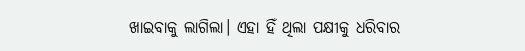ଖାଇବାକୁ ଲାଗିଲା। ଏହା ହିଁ ଥିଲା ପକ୍ଷୀକୁ ଧରିବାର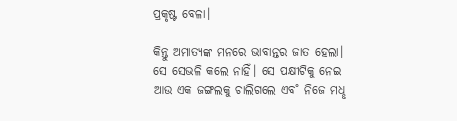ପ୍ରକୃଷ୍ଟ ବେଳା।

କିନ୍ତୁ ଅମାତ୍ୟଙ୍କ ମନରେ ଭାବାନ୍ତର ଜାତ ହେଲା। ସେ ସେଭଳି କଲେ ନାହିଁ। ସେ ପକ୍ଷୀଟିକୁ ନେଇ ଆଉ ଏକ ଜଙ୍ଗଲକୁ ଚାଲିଗଲେ ଏବ˚ ନିଜେ ମଧୢ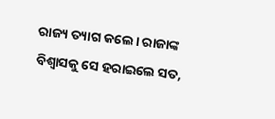ରାଜ୍ୟ ତ୍ୟାଗ କଲେ। ରାଜାଙ୍କ ବିଶ୍ବାସକୁ ସେ ହରାଇଲେ ସତ,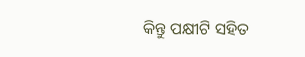କିନ୍ତୁ ପକ୍ଷୀଟି ସହିତ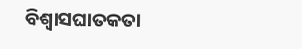ବିଶ୍ବାସଘାତକତା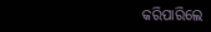କରିପାରିଲେ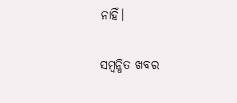ନାହିଁ।

ସମ୍ବନ୍ଧିତ ଖବର